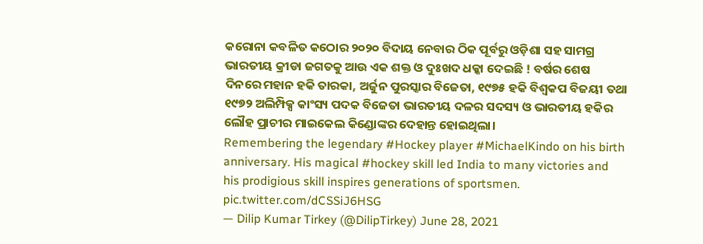କରୋନା କବଳିତ କଠୋର ୨୦୨୦ ବିଦାୟ ନେବାର ଠିକ ପୂର୍ବରୁ ଓଡ଼ିଶା ସହ ସାମଗ୍ର ଭାରତୀୟ କ୍ରୀଡା ଜଗତକୁ ଆଉ ଏକ ଶକ୍ତ ଓ ଦୁଃଖଦ ଧକ୍କା ଦେଇଛି ! ବର୍ଷର ଶେଷ ଦିନରେ ମହାନ ହକି ତାରକା, ଅର୍ଜୁନ ପୁରସ୍କାର ବିଜେତା, ୧୯୭୫ ହକି ବିଶ୍ୱକପ ବିଜୟୀ ତଥା ୧୯୭୨ ଅଲିମ୍ପିକ୍ସ କାଂସ୍ୟ ପଦକ ବିଜେତା ଭାରତୀୟ ଦଳର ସଦସ୍ୟ ଓ ଭାରତୀୟ ହକିର ଲୌହ ପ୍ରାଚୀର ମାଇକେଲ କିଣ୍ଡୋଙ୍କର ଦେହାନ୍ତ ହୋଇଥିଲା।
Remembering the legendary #Hockey player #MichaelKindo on his birth anniversary. His magical #hockey skill led India to many victories and his prodigious skill inspires generations of sportsmen. pic.twitter.com/dCSSiJ6HSG
— Dilip Kumar Tirkey (@DilipTirkey) June 28, 2021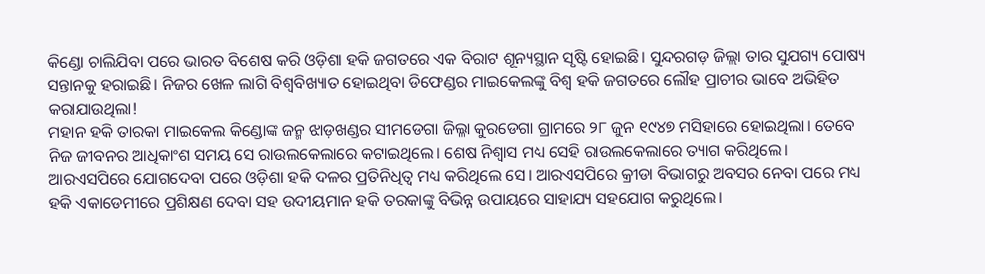କିଣ୍ଡୋ ଚାଲିଯିବା ପରେ ଭାରତ ବିଶେଷ କରି ଓଡ଼ିଶା ହକି ଜଗତରେ ଏକ ବିରାଟ ଶୂନ୍ୟସ୍ଥାନ ସୃଷ୍ଟି ହୋଇଛି। ସୁନ୍ଦରଗଡ଼ ଜିଲ୍ଲା ତାର ସୁଯଗ୍ୟ ପୋଷ୍ୟ ସନ୍ତାନକୁ ହରାଇଛି। ନିଜର ଖେଳ ଲାଗି ବିଶ୍ଵବିଖ୍ୟାତ ହୋଇଥିବା ଡିଫେଣ୍ଡର ମାଇକେଲଙ୍କୁ ବିଶ୍ୱ ହକି ଜଗତରେ ଲୌହ ପ୍ରାଚୀର ଭାବେ ଅଭିହିତ କରାଯାଉଥିଲା!
ମହାନ ହକି ତାରକା ମାଇକେଲ କିଣ୍ଡୋଙ୍କ ଜନ୍ମ ଝାଡ଼ଖଣ୍ଡର ସୀମଡେଗା ଜିଲ୍ଳା କୁରଡେଗା ଗ୍ରାମରେ ୨୮ ଜୁନ ୧୯୪୭ ମସିହାରେ ହୋଇଥିଲା। ତେବେ ନିଜ ଜୀବନର ଆଧିକାଂଶ ସମୟ ସେ ରାଉଲକେଲାରେ କଟାଇଥିଲେ। ଶେଷ ନିଶ୍ୱାସ ମଧ୍ୟ ସେହି ରାଉଲକେଲାରେ ତ୍ୟାଗ କରିଥିଲେ। ଆରଏସପିରେ ଯୋଗଦେବା ପରେ ଓଡ଼ିଶା ହକି ଦଳର ପ୍ରତିନିଧିତ୍ଵ ମଧ୍ୟ କରିଥିଲେ ସେ। ଆରଏସପିରେ କ୍ରୀଡା ବିଭାଗରୁ ଅବସର ନେବା ପରେ ମଧ୍ୟ ହକି ଏକାଡେମୀରେ ପ୍ରଶିକ୍ଷଣ ଦେବା ସହ ଉଦୀୟମାନ ହକି ତରକାଙ୍କୁ ବିଭିନ୍ନ ଉପାୟରେ ସାହାଯ୍ୟ ସହଯୋଗ କରୁଥିଲେ।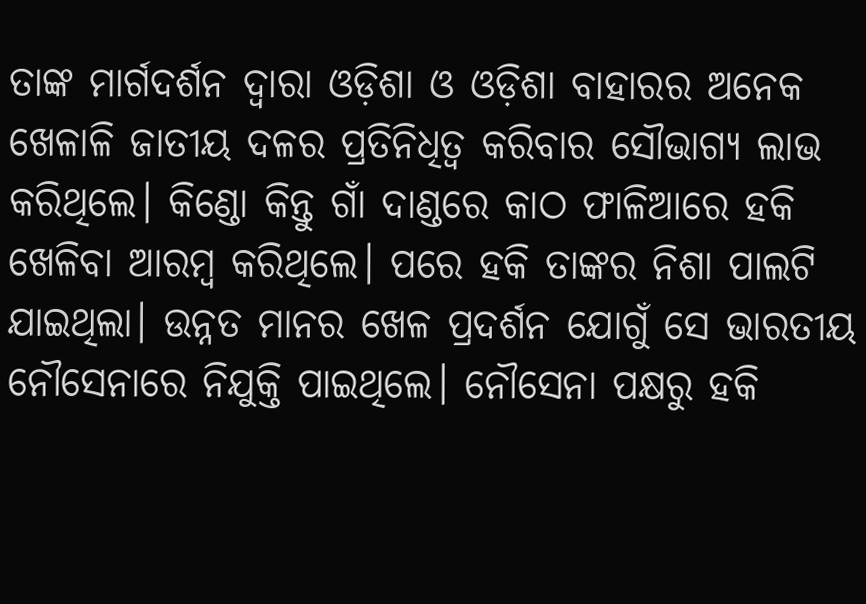ତାଙ୍କ ମାର୍ଗଦର୍ଶନ ଦ୍ୱାରା ଓଡ଼ିଶା ଓ ଓଡ଼ିଶା ବାହାରର ଅନେକ ଖେଳାଳି ଜାତୀୟ ଦଳର ପ୍ରତିନିଧିତ୍ଵ କରିବାର ସୌଭାଗ୍ୟ ଲାଭ କରିଥିଲେ। କିଣ୍ଡୋ କିନ୍ତୁ ଗାଁ ଦାଣ୍ଡରେ କାଠ ଫାଳିଆରେ ହକି ଖେଳିବା ଆରମ୍ବ କରିଥିଲେ। ପରେ ହକି ତାଙ୍କର ନିଶା ପାଲଟି ଯାଇଥିଲା। ଉନ୍ନତ ମାନର ଖେଳ ପ୍ରଦର୍ଶନ ଯୋଗୁଁ ସେ ଭାରତୀୟ ନୌସେନାରେ ନିଯୁକ୍ତି ପାଇଥିଲେ। ନୌସେନା ପକ୍ଷରୁ ହକି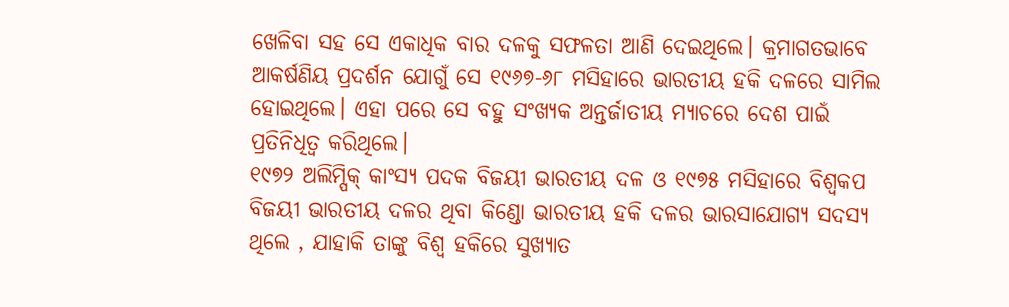ଖେଳିବା ସହ ସେ ଏକାଧିକ ବାର ଦଳକୁ ସଫଳତା ଆଣି ଦେଇଥିଲେ। କ୍ରମାଗତଭାବେ ଆକର୍ଷଣିୟ ପ୍ରଦର୍ଶନ ଯୋଗୁଁ ସେ ୧୯୬୭-୬୮ ମସିହାରେ ଭାରତୀୟ ହକି ଦଳରେ ସାମିଲ ହୋଇଥିଲେ। ଏହା ପରେ ସେ ବହୁ ସଂଖ୍ୟକ ଅନ୍ତର୍ଜାତୀୟ ମ୍ୟାଚରେ ଦେଶ ପାଇଁ ପ୍ରତିନିଧିତ୍ୱ କରିଥିଲେ।
୧୯୭୨ ଅଲିମ୍ପିକ୍ କାଂସ୍ୟ ପଦକ ବିଜୟୀ ଭାରତୀୟ ଦଳ ଓ ୧୯୭୫ ମସିହାରେ ବିଶ୍ୱକପ ବିଜୟୀ ଭାରତୀୟ ଦଳର ଥିବା କିଣ୍ଡୋ ଭାରତୀୟ ହକି ଦଳର ଭାରସାଯୋଗ୍ୟ ସଦସ୍ୟ ଥିଲେ , ଯାହାକି ତାଙ୍କୁ ବିଶ୍ୱ ହକିରେ ସୁଖ୍ୟାତ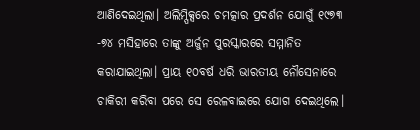ଆଣିଦେଇଥିଲା। ଅଲିମ୍ପିକ୍ସରେ ଚମତ୍କାର ପ୍ରଦର୍ଶନ ଯୋଗୁଁ ୧୯୭୩ -୭୪ ମସିହାରେ ତାଙ୍କୁ ଅର୍ଜୁନ ପୁରସ୍କାରରେ ସମ୍ମାନିତ କରାଯାଇଥିଲା। ପ୍ରାୟ ୧୦ବର୍ଷ ଧରି ଭାରତୀୟ ନୌସେନାରେ ଚାକିରୀ କରିବା ପରେ ସେ ରେଳବାଇରେ ଯୋଗ ଦେଇଥିଲେ।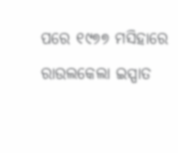ପରେ ୧୯୭୭ ମସିହାରେ ରାଉଲକେଲା ଇସ୍ପାତ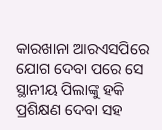କାରଖାନା ଆରଏସପିରେ ଯୋଗ ଦେବା ପରେ ସେ ସ୍ଥାନୀୟ ପିଲାଙ୍କୁ ହକି ପ୍ରଶିକ୍ଷଣ ଦେବା ସହ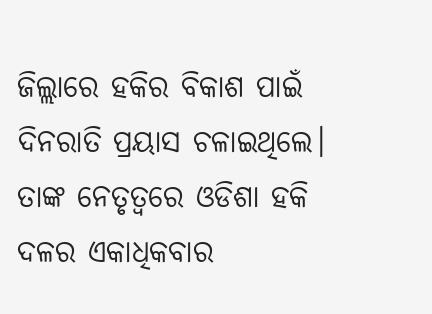ଜିଲ୍ଲାରେ ହକିର ବିକାଶ ପାଇଁ ଦିନରାତି ପ୍ରୟାସ ଚଳାଇଥିଲେ। ତାଙ୍କ ନେତୃତ୍ୱରେ ଓଡିଶା ହକି ଦଳର ଏକାଧିକବାର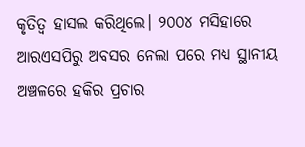କୃତିତ୍ୱ ହାସଲ କରିଥିଲେ। ୨୦୦୪ ମସିହାରେ ଆରଏସପିରୁ ଅବସର ନେଲା ପରେ ମଧ୍ୟ ସ୍ଥାନୀୟ ଅଞ୍ଚଳରେ ହକିର ପ୍ରଚାର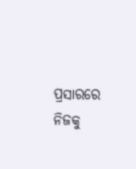ପ୍ରସାରରେ ନିଜକୁ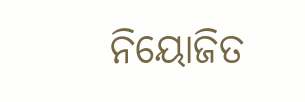ନିୟୋଜିତ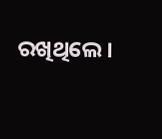ରଖିଥିଲେ।